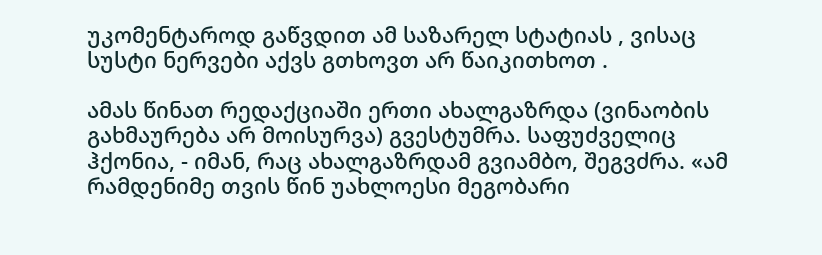უკომენტაროდ გაწვდით ამ საზარელ სტატიას , ვისაც სუსტი ნერვები აქვს გთხოვთ არ წაიკითხოთ .

ამას წინათ რედაქციაში ერთი ახალგაზრდა (ვინაობის გახმაურება არ მოისურვა) გვესტუმრა. საფუძველიც ჰქონია, - იმან, რაც ახალგაზრდამ გვიამბო, შეგვძრა. «ამ რამდენიმე თვის წინ უახლოესი მეგობარი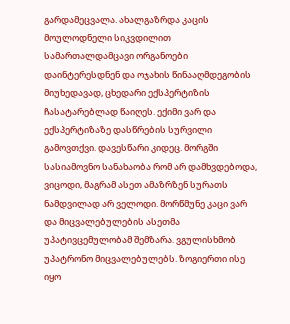გარდამეცვალა. ახალგაზრდა კაცის მოულოდნელი სიკვდილით სამართალდამცავი ორგანოები დაინტერესდნენ და ოჯახის წინააღმდეგობის მიუხედავად, ცხედარი ექსპერტიზის ჩასატარებლად წაიღეს. ექიმი ვარ და ექსპერტიზაზე დასწრების სურვილი გამოვთქვი. დავესწარი კიდეც. მორგში სასიამოვნო სანახაობა რომ არ დამხვდებოდა, ვიცოდი, მაგრამ ასეთ ამაზრზენ სურათს ნამდვილად არ ველოდი. მორწმუნე კაცი ვარ და მიცვალებულების ასეთმა უპატივცემულობამ შემზარა. ვგულისხმობ უპატრონო მიცვალებულებს. ზოგიერთი ისე იყო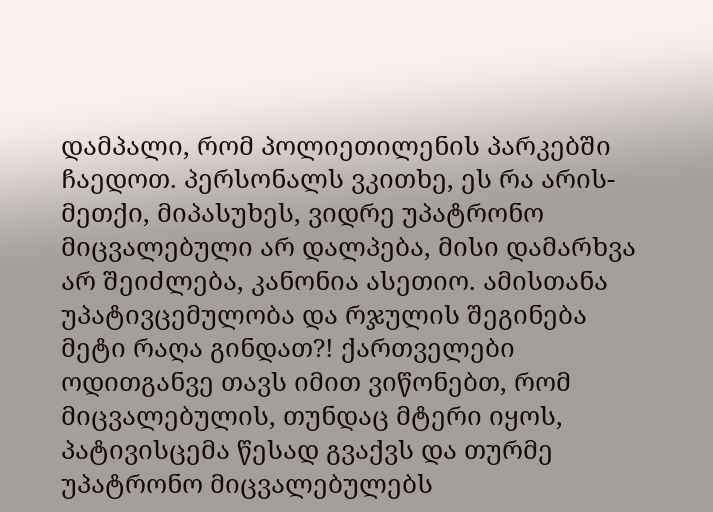დამპალი, რომ პოლიეთილენის პარკებში ჩაედოთ. პერსონალს ვკითხე, ეს რა არის-მეთქი, მიპასუხეს, ვიდრე უპატრონო მიცვალებული არ დალპება, მისი დამარხვა არ შეიძლება, კანონია ასეთიო. ამისთანა უპატივცემულობა და რჯულის შეგინება მეტი რაღა გინდათ?! ქართველები ოდითგანვე თავს იმით ვიწონებთ, რომ მიცვალებულის, თუნდაც მტერი იყოს, პატივისცემა წესად გვაქვს და თურმე უპატრონო მიცვალებულებს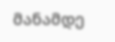მანამდე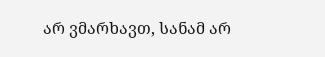არ ვმარხავთ, სანამ არ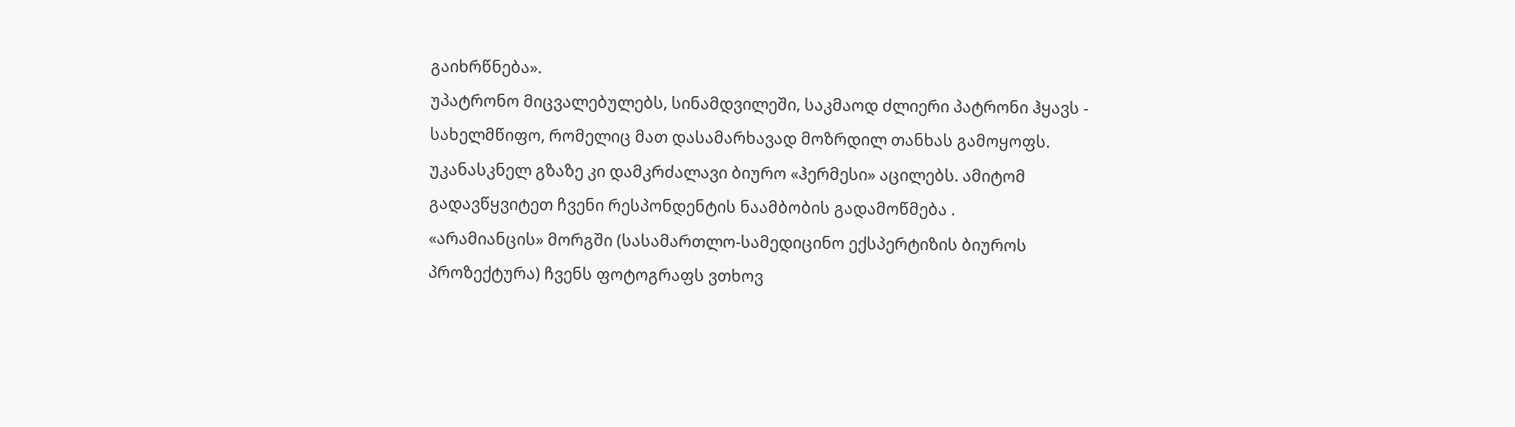გაიხრწნება».
უპატრონო მიცვალებულებს, სინამდვილეში, საკმაოდ ძლიერი პატრონი ჰყავს - სახელმწიფო, რომელიც მათ დასამარხავად მოზრდილ თანხას გამოყოფს. უკანასკნელ გზაზე კი დამკრძალავი ბიურო «ჰერმესი» აცილებს. ამიტომ გადავწყვიტეთ ჩვენი რესპონდენტის ნაამბობის გადამოწმება .
«არამიანცის» მორგში (სასამართლო-სამედიცინო ექსპერტიზის ბიუროს პროზექტურა) ჩვენს ფოტოგრაფს ვთხოვ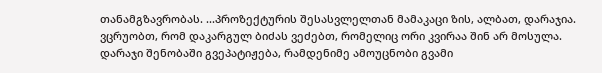თანამგზავრობას. ...პროზექტურის შესასვლელთან მამაკაცი ზის, ალბათ, დარაჯია. ვცრუობთ, რომ დაკარგულ ბიძას ვეძებთ, რომელიც ორი კვირაა შინ არ მოსულა. დარაჯი შენობაში გვეპატიჟება, რამდენიმე ამოუცნობი გვამი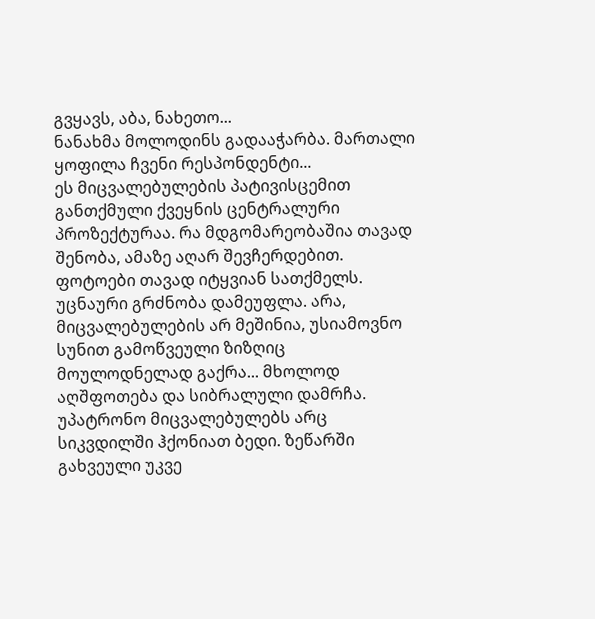გვყავს, აბა, ნახეთო...
ნანახმა მოლოდინს გადააჭარბა. მართალი ყოფილა ჩვენი რესპონდენტი...
ეს მიცვალებულების პატივისცემით განთქმული ქვეყნის ცენტრალური პროზექტურაა. რა მდგომარეობაშია თავად შენობა, ამაზე აღარ შევჩერდებით. ფოტოები თავად იტყვიან სათქმელს. უცნაური გრძნობა დამეუფლა. არა, მიცვალებულების არ მეშინია, უსიამოვნო სუნით გამოწვეული ზიზღიც მოულოდნელად გაქრა... მხოლოდ აღშფოთება და სიბრალული დამრჩა. უპატრონო მიცვალებულებს არც სიკვდილში ჰქონიათ ბედი. ზეწარში გახვეული უკვე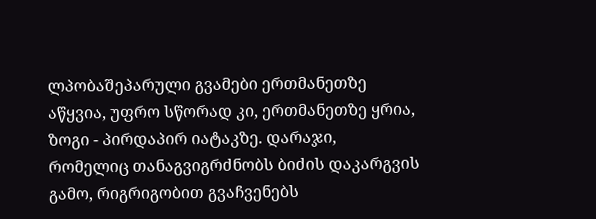ლპობაშეპარული გვამები ერთმანეთზე აწყვია, უფრო სწორად კი, ერთმანეთზე ყრია, ზოგი - პირდაპირ იატაკზე. დარაჯი, რომელიც თანაგვიგრძნობს ბიძის დაკარგვის გამო, რიგრიგობით გვაჩვენებს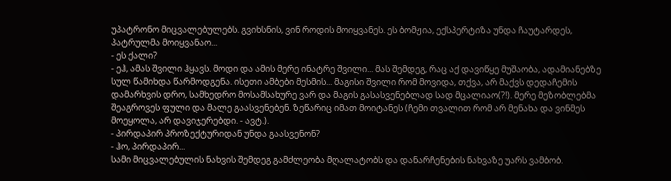უპატრონო მიცვალებულებს. გვიხსნის, ვინ როდის მოიყვანეს. ეს ბომჟია, ექსპერტიზა უნდა ჩაუტარდეს, პატრულმა მოიყვანაო...
- ეს ქალი?
- ეჰ, ამას შვილი ჰყავს. მოდი და ამის მერე ინატრე შვილი... მას შემდეგ, რაც აქ დავიწყე მუშაობა, ადამიანებზე სულ წამიხდა წარმოდგენა. ისეთი ამბები მესმის... მაგისი შვილი რომ მოვიდა, თქვა, არ მაქვს დედაჩემის დამარხვის დრო, სამხედრო მოსამსახურე ვარ და მაგის გასასვენებლად სად მცალიაო(?!). მერე მეზობლებმა შეაგროვეს ფული და მალე გაასვენებენ. ზეწარიც იმათ მოიტანეს (ჩემი თვალით რომ არ მენახა და ვინმეს მოეყოლა, არ დავიჯერებდი. - ავტ.).
- პირდაპირ პროზექტურიდან უნდა გაასვენონ?
- ჰო, პირდაპირ...
სამი მიცვალებულის ნახვის შემდეგ გამძლეობა მღალატობს და დანარჩენების ნახვაზე უარს ვამბობ.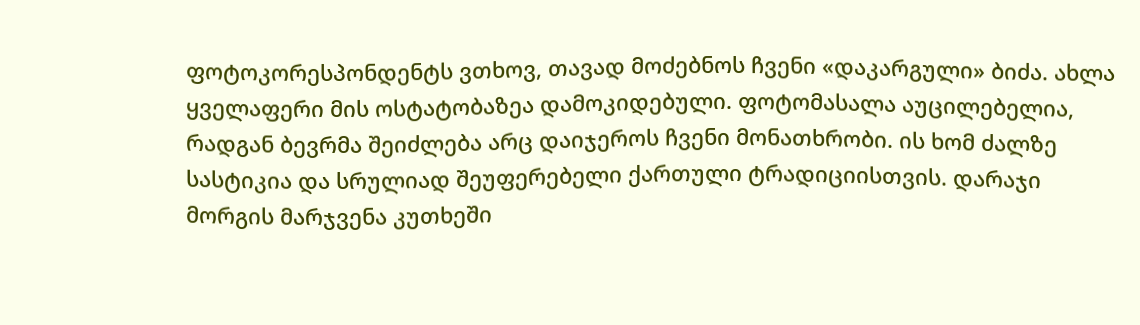ფოტოკორესპონდენტს ვთხოვ, თავად მოძებნოს ჩვენი «დაკარგული» ბიძა. ახლა ყველაფერი მის ოსტატობაზეა დამოკიდებული. ფოტომასალა აუცილებელია, რადგან ბევრმა შეიძლება არც დაიჯეროს ჩვენი მონათხრობი. ის ხომ ძალზე სასტიკია და სრულიად შეუფერებელი ქართული ტრადიციისთვის. დარაჯი მორგის მარჯვენა კუთხეში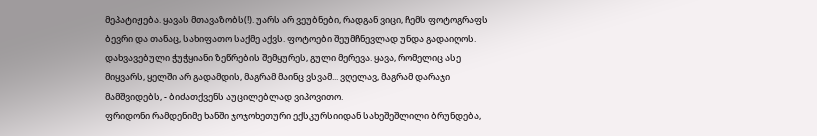მეპატიჟება. ყავას მთავაზობს(!). უარს არ ვეუბნები, რადგან ვიცი, ჩემს ფოტოგრაფს ბევრი და თანაც, სახიფათო საქმე აქვს. ფოტოები შეუმჩნევლად უნდა გადაიღოს.
დახვავებული ჭუჭყიანი ზეწრების შემყურეს, გული მერევა. ყავა, რომელიც ასე მიყვარს, ყელში არ გადამდის, მაგრამ მაინც ვსვამ... ვღელავ, მაგრამ დარაჯი მამშვიდებს, - ბიძათქვენს აუცილებლად ვიპოვითო.
ფრიდონი რამდენიმე ხანში ჯოჯოხეთური ექსკურსიიდან სახეშეშლილი ბრუნდება,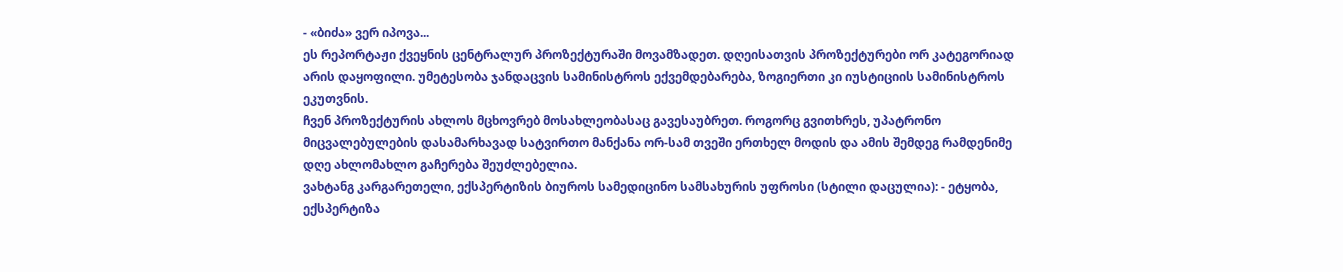- «ბიძა» ვერ იპოვა...
ეს რეპორტაჟი ქვეყნის ცენტრალურ პროზექტურაში მოვამზადეთ. დღეისათვის პროზექტურები ორ კატეგორიად არის დაყოფილი. უმეტესობა ჯანდაცვის სამინისტროს ექვემდებარება, ზოგიერთი კი იუსტიციის სამინისტროს ეკუთვნის.
ჩვენ პროზექტურის ახლოს მცხოვრებ მოსახლეობასაც გავესაუბრეთ. როგორც გვითხრეს, უპატრონო მიცვალებულების დასამარხავად სატვირთო მანქანა ორ-სამ თვეში ერთხელ მოდის და ამის შემდეგ რამდენიმე დღე ახლომახლო გაჩერება შეუძლებელია.
ვახტანგ კარგარეთელი, ექსპერტიზის ბიუროს სამედიცინო სამსახურის უფროსი (სტილი დაცულია): - ეტყობა, ექსპერტიზა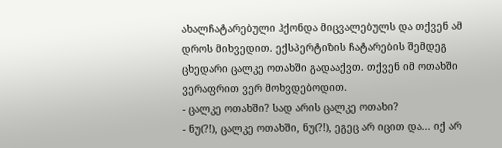ახალჩატარებული ჰქონდა მიცვალებულს და თქვენ ამ დროს მიხვედით. ექსპერტიზის ჩატარების შემდეგ ცხედარი ცალკე ოთახში გადააქვთ. თქვენ იმ ოთახში ვერაფრით ვერ მოხვდებოდით.
- ცალკე ოთახში? სად არის ცალკე ოთახი?
- ნუ(?!), ცალკე ოთახში, ნუ(?!), ეგეც არ იცით და... იქ არ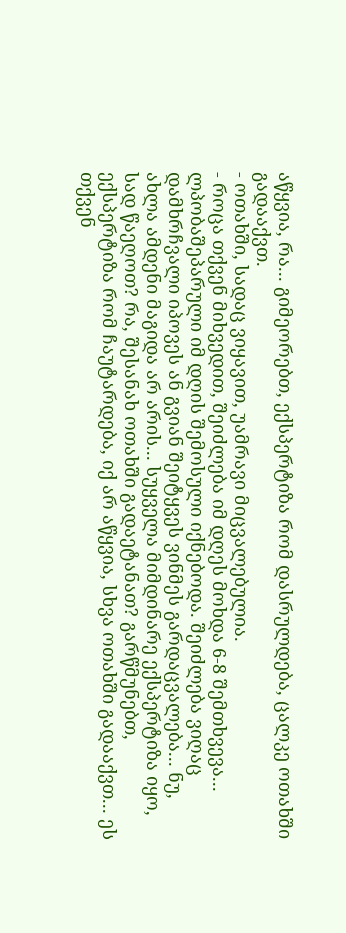აწყვია, რა... გიმეორებთ, ექსპერტიზა რომ დასრულდება, ცალკე ოთახში გადააქვთ.
- ოთახში, სადაც ვიყავით, უამრავი მიცვალებულია.
- როცა თქვენ მიხვედით, შეიძლება იმ დღეს მოხდა 6-8 შემთხვევა... ლპობაშეპარული იმ დღის შემოსული იქნებოდა. შეიძლება ვიღაც დამხრჩვალი იპოვეს ან გვიან შეიტყვეს ვინმეს გარდაცვალება... ნუ, ახლა ამდენი მაგიდა არ არის... სუყველა მიმდინარე ექსპერტიზა იყო, სად წაეღოთ? რა, შესანახ ოთახში გადაეტანათ? გარწმუნებთ, ექსპერტიზა რომ ჩაუტარდება, იქ არ აწყვია, სხვა ოთახში გადააქვთ... ეს თქვენ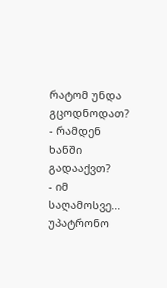რატომ უნდა გცოდნოდათ?
- რამდენ ხანში გადააქვთ?
- იმ საღამოსვე... უპატრონო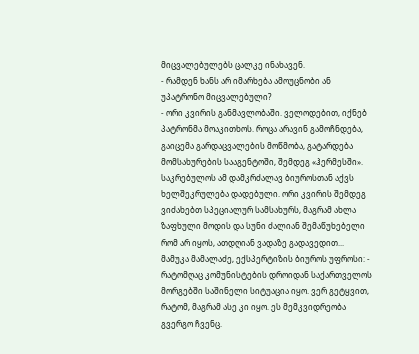მიცვალებულებს ცალკე ინახავენ.
- რამდენ ხანს არ იმარხება ამოუცნობი ან უპატრონო მიცვალებული?
- ორი კვირის განმავლობაში. ველოდებით, იქნებ პატრონმა მოაკითხოს. როცა არავინ გამოჩნდება, გაიცემა გარდაცვალების მოწმობა, გატარდება მომსახურების სააგენტოში, შემდეგ «ჰერმესში». საკრებულოს ამ დამკრძალავ ბიუროსთან აქვს ხელშეკრულება დადებული. ორი კვირის შემდეგ ვიძახებთ სპეციალურ სამსახურს, მაგრამ ახლა ზაფხული მოდის და სუნი ძალიან შემაწუხებელი რომ არ იყოს, ათდღიან ვადაზე გადავედით...
მამუკა მამალაძე, ექსპერტიზის ბიუროს უფროსი: - რატომღაც კომუნისტების დროიდან საქართველოს მორგებში საშინელი სიტუაცია იყო. ვერ გეტყვით, რატომ, მაგრამ ასე კი იყო. ეს მემკვიდრეობა გვერგო ჩვენც.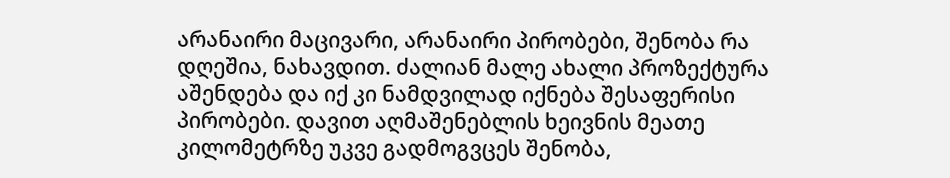არანაირი მაცივარი, არანაირი პირობები, შენობა რა დღეშია, ნახავდით. ძალიან მალე ახალი პროზექტურა აშენდება და იქ კი ნამდვილად იქნება შესაფერისი პირობები. დავით აღმაშენებლის ხეივნის მეათე კილომეტრზე უკვე გადმოგვცეს შენობა,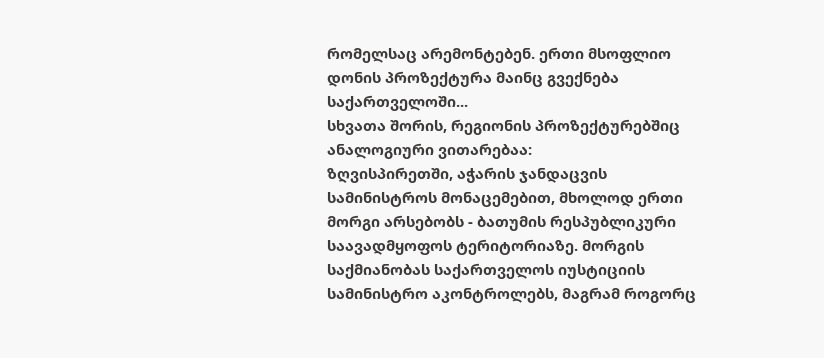რომელსაც არემონტებენ. ერთი მსოფლიო დონის პროზექტურა მაინც გვექნება საქართველოში...
სხვათა შორის, რეგიონის პროზექტურებშიც ანალოგიური ვითარებაა:
ზღვისპირეთში, აჭარის ჯანდაცვის სამინისტროს მონაცემებით, მხოლოდ ერთი მორგი არსებობს - ბათუმის რესპუბლიკური საავადმყოფოს ტერიტორიაზე. მორგის საქმიანობას საქართველოს იუსტიციის სამინისტრო აკონტროლებს, მაგრამ როგორც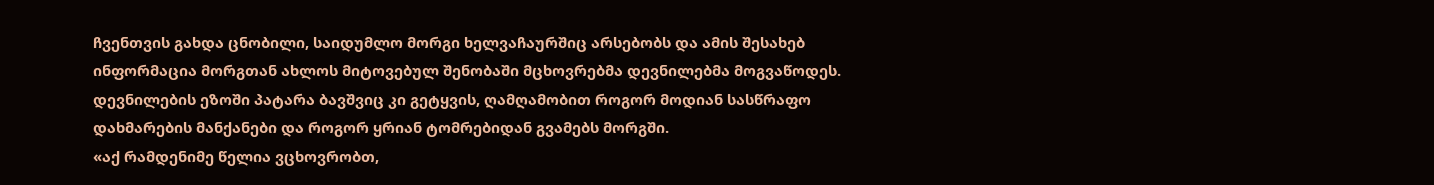ჩვენთვის გახდა ცნობილი, საიდუმლო მორგი ხელვაჩაურშიც არსებობს და ამის შესახებ ინფორმაცია მორგთან ახლოს მიტოვებულ შენობაში მცხოვრებმა დევნილებმა მოგვაწოდეს.
დევნილების ეზოში პატარა ბავშვიც კი გეტყვის, ღამღამობით როგორ მოდიან სასწრაფო დახმარების მანქანები და როგორ ყრიან ტომრებიდან გვამებს მორგში.
«აქ რამდენიმე წელია ვცხოვრობთ,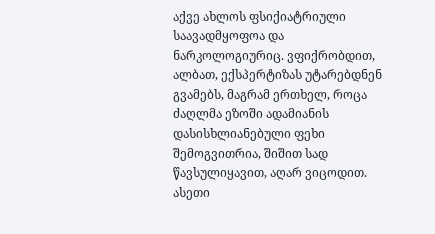აქვე ახლოს ფსიქიატრიული საავადმყოფოა და ნარკოლოგიურიც. ვფიქრობდით, ალბათ, ექსპერტიზას უტარებდნენ გვამებს, მაგრამ ერთხელ, როცა ძაღლმა ეზოში ადამიანის დასისხლიანებული ფეხი შემოგვითრია, შიშით სად წავსულიყავით, აღარ ვიცოდით. ასეთი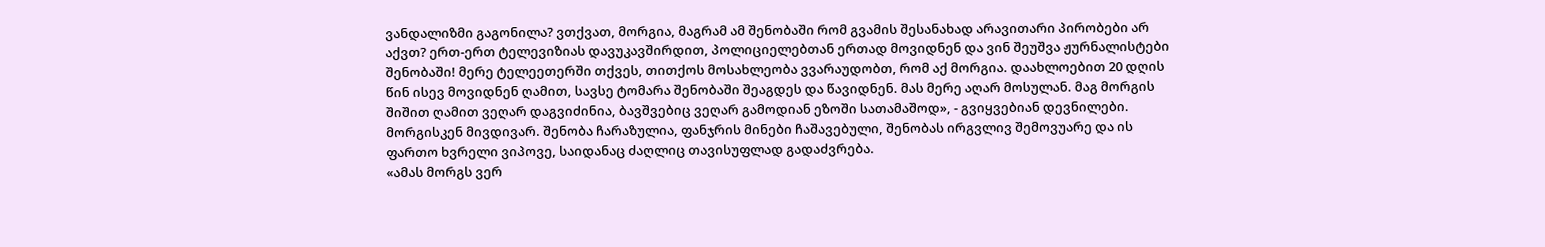ვანდალიზმი გაგონილა? ვთქვათ, მორგია, მაგრამ ამ შენობაში რომ გვამის შესანახად არავითარი პირობები არ აქვთ? ერთ-ერთ ტელევიზიას დავუკავშირდით, პოლიციელებთან ერთად მოვიდნენ და ვინ შეუშვა ჟურნალისტები შენობაში! მერე ტელეეთერში თქვეს, თითქოს მოსახლეობა ვვარაუდობთ, რომ აქ მორგია. დაახლოებით 20 დღის წინ ისევ მოვიდნენ ღამით, სავსე ტომარა შენობაში შეაგდეს და წავიდნენ. მას მერე აღარ მოსულან. მაგ მორგის შიშით ღამით ვეღარ დაგვიძინია, ბავშვებიც ვეღარ გამოდიან ეზოში სათამაშოდ», - გვიყვებიან დევნილები.
მორგისკენ მივდივარ. შენობა ჩარაზულია, ფანჯრის მინები ჩაშავებული, შენობას ირგვლივ შემოვუარე და ის ფართო ხვრელი ვიპოვე, საიდანაც ძაღლიც თავისუფლად გადაძვრება.
«ამას მორგს ვერ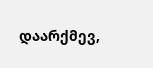დაარქმევ,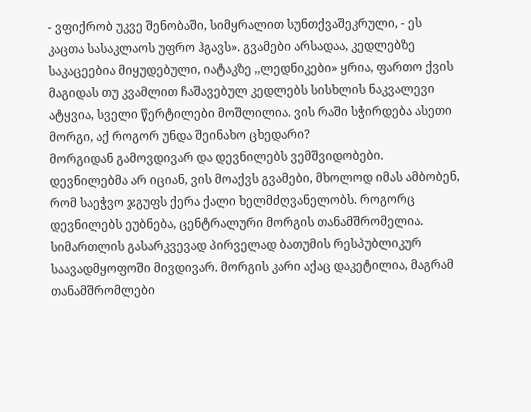- ვფიქრობ უკვე შენობაში, სიმყრალით სუნთქვაშეკრული, - ეს კაცთა სასაკლაოს უფრო ჰგავს». გვამები არსადაა, კედლებზე საკაცეებია მიყუდებული, იატაკზე ,,ლედნიკები» ყრია, ფართო ქვის მაგიდას თუ კვამლით ჩაშავებულ კედლებს სისხლის ნაკვალევი ატყვია, სველი წერტილები მოშლილია. ვის რაში სჭირდება ასეთი მორგი, აქ როგორ უნდა შეინახო ცხედარი?
მორგიდან გამოვდივარ და დევნილებს ვემშვიდობები. დევნილებმა არ იციან, ვის მოაქვს გვამები, მხოლოდ იმას ამბობენ, რომ საეჭვო ჯგუფს ქერა ქალი ხელმძღვანელობს. როგორც დევნილებს ეუბნება, ცენტრალური მორგის თანამშრომელია.
სიმართლის გასარკვევად პირველად ბათუმის რესპუბლიკურ საავადმყოფოში მივდივარ. მორგის კარი აქაც დაკეტილია, მაგრამ თანამშრომლები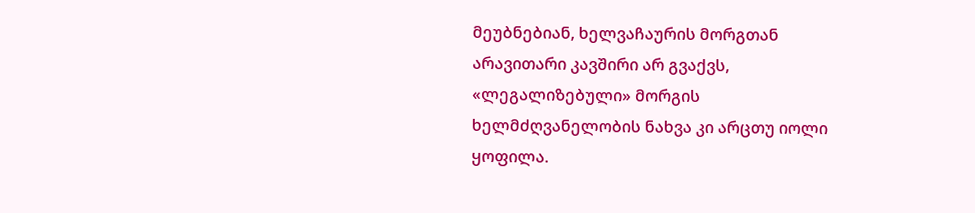მეუბნებიან, ხელვაჩაურის მორგთან არავითარი კავშირი არ გვაქვს, «ლეგალიზებული» მორგის ხელმძღვანელობის ნახვა კი არცთუ იოლი ყოფილა.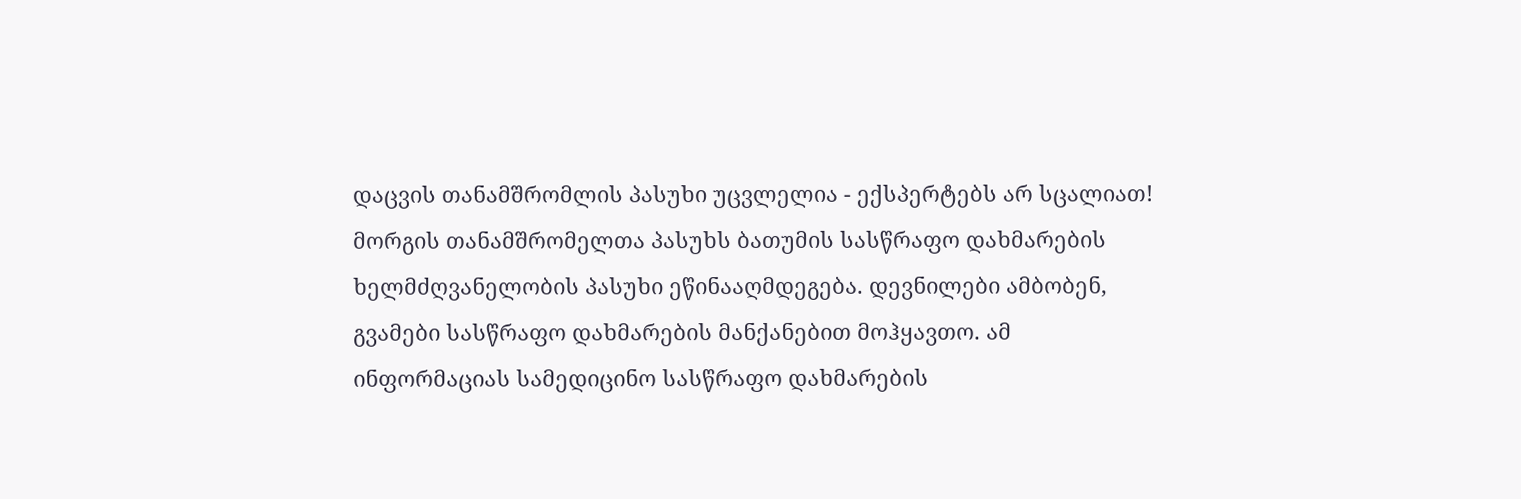დაცვის თანამშრომლის პასუხი უცვლელია - ექსპერტებს არ სცალიათ!
მორგის თანამშრომელთა პასუხს ბათუმის სასწრაფო დახმარების ხელმძღვანელობის პასუხი ეწინააღმდეგება. დევნილები ამბობენ, გვამები სასწრაფო დახმარების მანქანებით მოჰყავთო. ამ ინფორმაციას სამედიცინო სასწრაფო დახმარების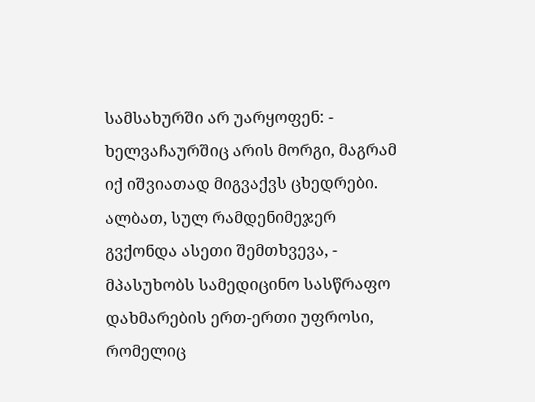სამსახურში არ უარყოფენ: - ხელვაჩაურშიც არის მორგი, მაგრამ იქ იშვიათად მიგვაქვს ცხედრები. ალბათ, სულ რამდენიმეჯერ გვქონდა ასეთი შემთხვევა, - მპასუხობს სამედიცინო სასწრაფო დახმარების ერთ-ერთი უფროსი, რომელიც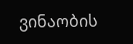ვინაობის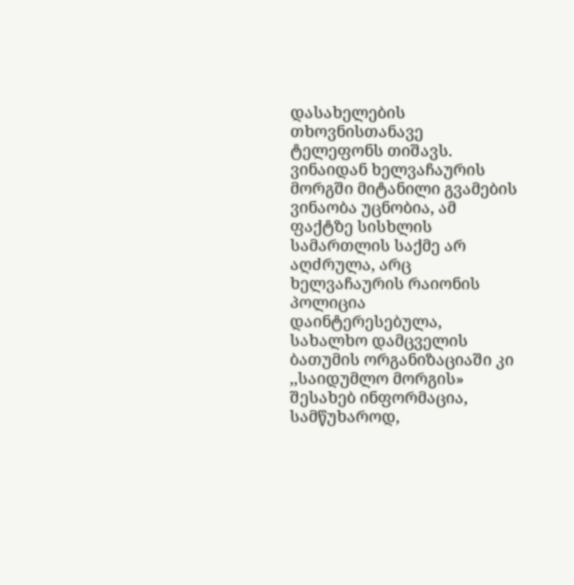დასახელების თხოვნისთანავე ტელეფონს თიშავს.
ვინაიდან ხელვაჩაურის მორგში მიტანილი გვამების ვინაობა უცნობია, ამ ფაქტზე სისხლის სამართლის საქმე არ აღძრულა, არც ხელვაჩაურის რაიონის პოლიცია დაინტერესებულა, სახალხო დამცველის ბათუმის ორგანიზაციაში კი ,,საიდუმლო მორგის» შესახებ ინფორმაცია, სამწუხაროდ,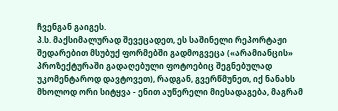ჩვენგან გაიგეს.
პ.ს. მაქსიმალურად შევეცადეთ, ეს საშინელი რეპორტაჟი შედარებით მსუბუქ ფორმებში გადმოგვეცა («არამიანცის» პროზექტურაში გადაღებული ფოტოებიც შეგნებულად უკომენტაროდ დავტოვეთ), რადგან, გვერწმუნეთ, იქ ნანახს მხოლოდ ორი სიტყვა - ენით აუწერელი მიესადაგება, მაგრამ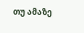თუ ამაზე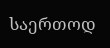საერთოდ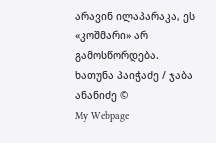არავინ ილაპარაკა, ეს «კოშმარი» არ გამოსწორდება.
ხათუნა პაიჭაძე / ჯაბა ანანიძე ©
My Webpage